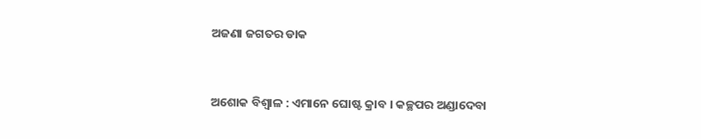ଅଜଣା ଜଗତର ଡାକ


ଅଶୋକ ବିଶ୍ୱାଳ : ଏମାନେ ଘୋଷ୍ଟ କ୍ରାବ । କଚ୍ଛପର ଅଣ୍ଡାଦେବା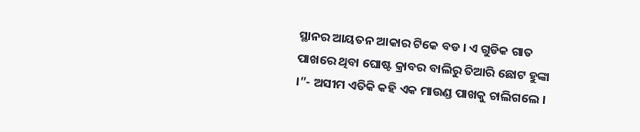ସ୍ଥାନର ଆୟତନ ଆକାର ଟିକେ ବଡ । ଏ ଗୁଡିକ ଗାତ ପାଖରେ ଥିବା ଘୋଷ୍ଟ କ୍ରାବର ବାଲିରୁ ତିଆରି ଛୋଟ ହୁଙ୍କା ।”- ଅସୀମ ଏତିକି କହି ଏକ ମାଉଣ୍ଡ ପାଖକୁ ଚାଲିଗଲେ ।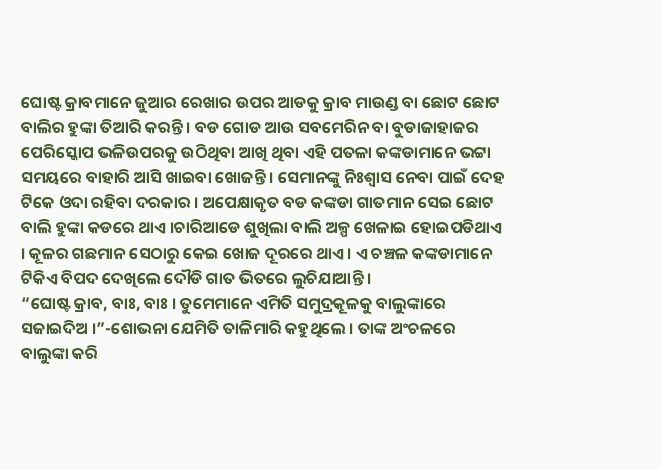ଘୋଷ୍ଟ କ୍ରାବମାନେ ଜୁଆର ରେଖାର ଉପର ଆଡକୁ କ୍ରାବ ମାଉଣ୍ଡ ବା ଛୋଟ ଛୋଟ ବାଲିର ହୁଙ୍କା ତିଆରି କରନ୍ତି । ବଡ ଗୋଡ ଆଉ ସବମେରିନ ବା ବୁଡାଜାହାଜର ପେରିସ୍କୋପ ଭଳିଉପରକୁ ଉଠିଥିବା ଆଖି ଥିବା ଏହି ପତଳା କଙ୍କଡାମାନେ ଭଟ୍ଟା ସମୟରେ ବାହାରି ଆସି ଖାଇବା ଖୋଜନ୍ତି । ସେମାନଙ୍କୁ ନିଃଶ୍ୱାସ ନେବା ପାଇଁ ଦେହ ଟିକେ ଓଦା ରହିବା ଦରକାର । ଅପେକ୍ଷାକୃତ ବଡ କଙ୍କଡା ଗାତମାନ ସେଇ ଛୋଟ ବାଲି ହୁଙ୍କା କଡରେ ଥାଏ ।ଚାରିଆଡେ ଶୁଖିଲା ବାଲି ଅଳ୍ପ ଖେଳାଇ ହୋଇପଡିଥାଏ । କୂଳର ଗଛମାନ ସେଠାରୁ କେଇ ଖୋଜ ଦୂରରେ ଥାଏ । ଏ ଚଞ୍ଚଳ କଙ୍କଡାମାନେ ଟିକିଏ ବିପଦ ଦେଖିଲେ ଦୌଡି ଗାତ ଭିତରେ ଲୁଚିଯାଆନ୍ତି ।
“ଘୋଷ୍ଟ କ୍ରାବ, ବାଃ, ବାଃ । ତୁମେମାନେ ଏମିତି ସମୁଦ୍ରକୂଳକୁ ବାଲୁଙ୍କାରେ ସଜାଇଦିଅ ।”-ଶୋଭନା ଯେମିତି ତାଳିମାରି କହୁଥିଲେ । ତାଙ୍କ ଅଂଚଳରେ  ବାଲୁଙ୍କା କରି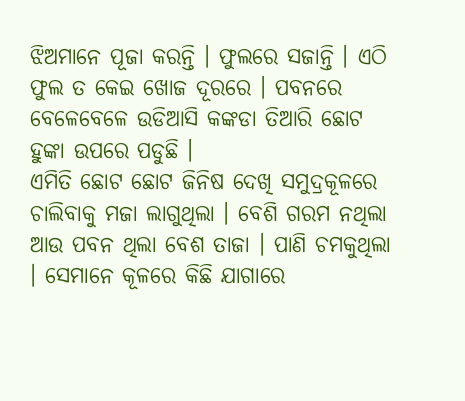ଝିଅମାନେ ପୂଜା କରନ୍ତି । ଫୁଲରେ ସଜାନ୍ତି । ଏଠି ଫୁଲ ତ କେଇ ଖୋଜ ଦୂରରେ । ପବନରେ ବେଳେବେଳେ ଉଡିଆସି କଙ୍କଡା ତିଆରି ଛୋଟ ହୁଙ୍କା ଉପରେ ପଡୁଛି ।
ଏମିତି ଛୋଟ ଛୋଟ ଜିନିଷ ଦେଖି ସମୁଦ୍ରକୂଳରେ ଚାଲିବାକୁ ମଜା ଲାଗୁଥିଲା । ବେଶି ଗରମ ନଥିଲା ଆଉ ପବନ ଥିଲା ବେଶ ତାଜା । ପାଣି ଚମକୁଥିଲା । ସେମାନେ କୂଳରେ କିଛି ଯାଗାରେ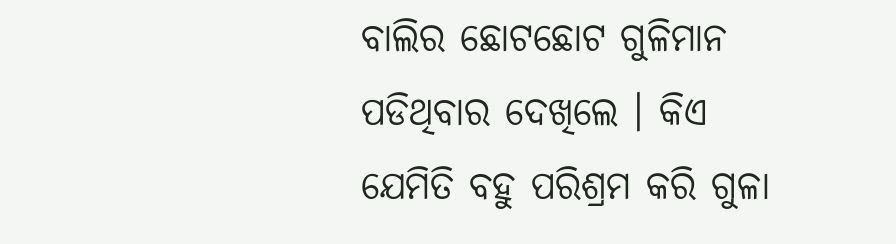ବାଲିର ଛୋଟଛୋଟ ଗୁଳିମାନ ପଡିଥିବାର ଦେଖିଲେ । କିଏ ଯେମିତି ବହୁ ପରିଶ୍ରମ କରି ଗୁଳା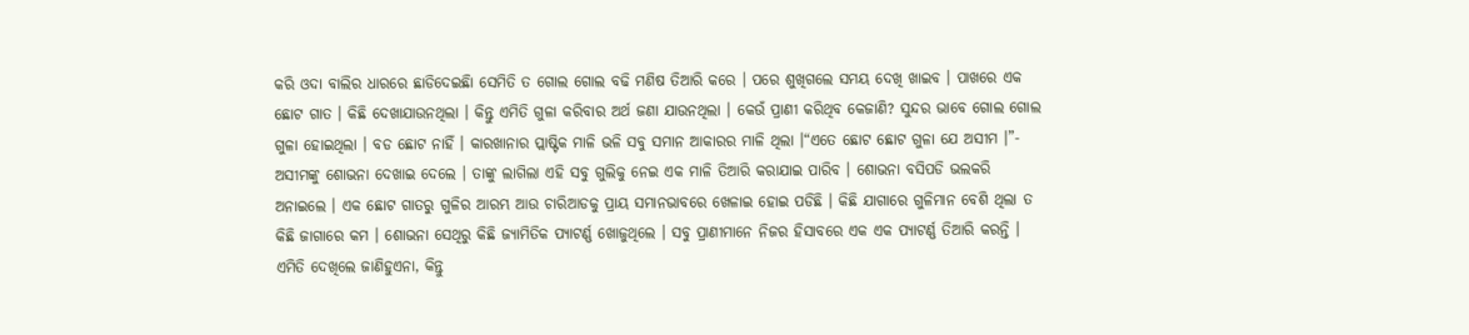କରି ଓଦା ବାଲିର ଧାରରେ ଛାଡିଦେଇଛିା ସେମିତି ତ ଗୋଲ ଗୋଲ ବଢି ମଣିଷ ତିଆରି କରେ । ପରେ ଶୁଖିଗଲେ ସମୟ ଦେଖି ଖାଇବ । ପାଖରେ ଏକ ଛୋଟ ଗାତ । କିଛି ଦେଖାଯାଉନଥିଲା । କିନ୍ତୁ ଏମିତି ଗୁଳା କରିବାର ଅର୍ଥ ଜଣା ଯାଉନଥିଲା । କେଉଁ ପ୍ରାଣୀ କରିଥିବ କେଜାଣି? ସୁନ୍ଦର ଭାବେ ଗୋଲ ଗୋଲ ଗୁଳା ହୋଇଥିଲା । ବଡ ଛୋଟ ନାହିଁ । କାରଖାନାର ପ୍ଲାଷ୍ଟିକ ମାଳି ଭଳି ସବୁ ସମାନ ଆକାରର ମାଳି ଥିଲା ।“ଏତେ ଛୋଟ ଛୋଟ ଗୁଳା ଯେ ଅସୀମ ।”- ଅସୀମଙ୍କୁ ଶୋଭନା ଦେଖାଇ ଦେଲେ । ତାଙ୍କୁ ଲାଗିଲା ଏହି ସବୁ ଗୁଲିକୁ ନେଇ ଏକ ମାଳି ତିଆରି କରାଯାଇ ପାରିବ । ଶୋଭନା ବସିପଡି ଭଲକରି ଅନାଇଲେ । ଏକ ଛୋଟ ଗାତରୁ ଗୁଳିର ଆରମ୍ଭ ଆଉ ଚାରିଆଡକୁ ପ୍ରାୟ ସମାନଭାବରେ ଖେଳାଇ ହୋଇ ପଡିଛି । କିଛି ଯାଗାରେ ଗୁଳିମାନ ବେଶି ଥିଲା ତ କିଛି ଜାଗାରେ କମ । ଶୋଭନା ସେଥିରୁ କିଛି ଜ୍ୟାମିତିକ ପ୍ୟାଟର୍ଣ୍ଣ ଖୋଜୁଥିଲେ । ସବୁ ପ୍ରାଣୀମାନେ ନିଜର ହିସାବରେ ଏକ ଏକ ପ୍ୟାଟର୍ଣ୍ଣ ତିଆରି କରନ୍ତି । ଏମିତି ଦେଖିଲେ ଜାଣିହୁଏନା, କିନ୍ତୁ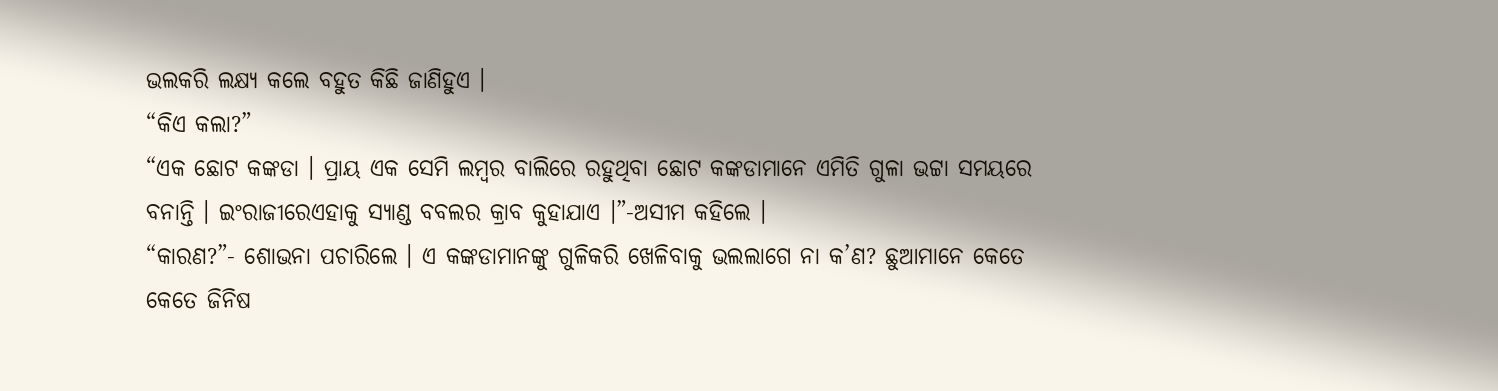ଭଲକରି ଲକ୍ଷ୍ୟ କଲେ ବହୁତ କିଛି ଜାଣିହୁଏ ।
“କିଏ କଲା?”
“ଏକ ଛୋଟ କଙ୍କଡା । ପ୍ରାୟ ଏକ ସେମି ଲମ୍ବର ବାଲିରେ ରହୁଥିବା ଛୋଟ କଙ୍କଡାମାନେ ଏମିତି ଗୁଳା ଭଟ୍ଟା ସମୟରେ ବନାନ୍ତି । ଇଂରାଜୀରେଏହାକୁ ସ୍ୟାଣ୍ଡ ବବଲର କ୍ରାବ କୁହାଯାଏ ।”-ଅସୀମ କହିଲେ ।
“କାରଣ?”- ଶୋଭନା ପଚାରିଲେ । ଏ କଙ୍କଡାମାନଙ୍କୁ ଗୁଳିକରି ଖେଳିବାକୁ ଭଲଲାଗେ ନା କ’ଣ? ଛୁଆମାନେ କେତେ କେତେ ଜିନିଷ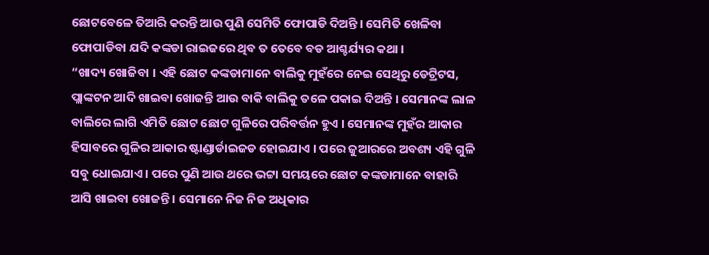ଛୋଟବେଳେ ତିଆରି କରନ୍ତି ଆଉ ପୁଣି ସେମିତି ଫୋପାଡି ଦିଅନ୍ତି । ସେମିତି ଖେଳିବା ଫୋପାଡିବା ଯଦି କଙ୍କଡା ରାଇଜରେ ଥିବ ତ ତେବେ ବଡ ଆଶ୍ଚର୍ଯ୍ୟର କଥା ।
“ଖାଦ୍ୟ ଖୋଜିବା । ଏହି ଛୋଟ କଙ୍କଡାମାନେ ବାଲିକୁ ମୁହଁରେ ନେଇ ସେଥିରୁ ଡେଟ୍ରିଟସ, ପ୍ଲାଙ୍କଟନ ଆଦି ଖାଇବା ଖୋଜନ୍ତି ଆଉ ବାକି ବାଲିକୁ ତଳେ ପକାଇ ଦିଅନ୍ତି । ସେମାନଙ୍କ ଲାଳ ବାଲିରେ ଲାଗି ଏମିତି ଛୋଟ ଛୋଟ ଗୁଳିରେ ପରିବର୍ତ୍ତନ ହୁଏ । ସେମାନଙ୍କ ମୁହଁର ଆକାର ହିସାବରେ ଗୁଳିର ଆକାର ଷ୍ଟାଣ୍ଡାର୍ଡାଇଜଡ ହୋଇଯାଏ । ପରେ ଜୁଆରରେ ଅବଶ୍ୟ ଏହି ଗୁଳି ସବୁ ଧୋଇଯାଏ । ପରେ ପୁଣି ଆଉ ଥରେ ଭଟ୍ଟା ସମୟରେ ଛୋଟ କଙ୍କଡାମାନେ ବାହାରି ଆସି ଖାଇବା ଖୋଜନ୍ତି । ସେମାନେ ନିଜ ନିଜ ଅଧିକାର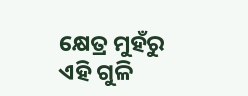କ୍ଷେତ୍ର ମୁହଁରୁ ଏହି ଗୁଳି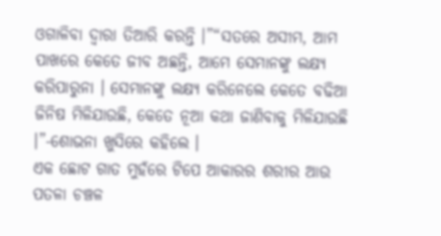ଓଗାଳିବା ଦ୍ୱାରା ତିଆରି କରନ୍ତି ।”“ସତରେ ଅସୀମ, ଆମ ପାଖରେ କେତେ ଜୀବ ଅଛନ୍ତି, ଆମେ ସେମାନଙ୍କୁ ଲକ୍ଷ୍ୟ କରିପାରୁନା । ସେମାନଙ୍କୁ ଲକ୍ଷ୍ୟ କରିନେଲେ କେତେ ବଢିଆ ଜିନିଷ ମିଳିଯାଉଛି, କେତେ ନୂଆ କଥା ଜାଣିବାକୁ ମିଳିଯାଉଛି ।”-ଶୋଭନା ଖୁସିରେ କହିଲେ ।
ଏକ ଛୋଟ ଗାତ ମୁହଁରେ ଟିପେ ଆକାରର ଶରୀର ଆଉ ପତଳା ଚଞ୍ଚଳ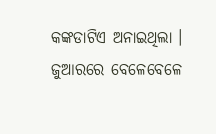କଙ୍କଡାଟିଏ ଅନାଇଥିଲା । ଜୁଆରରେ ବେଳେବେଳେ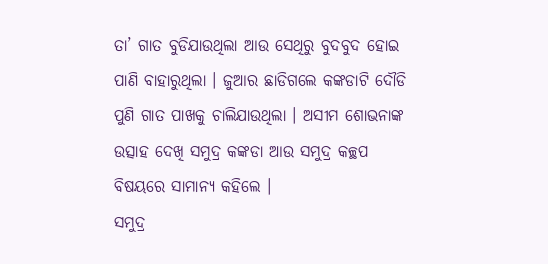ତା’ ଗାତ ବୁଡିଯାଉଥିଲା ଆଉ ସେଥିରୁ ବୁଦବୁଦ ହୋଇ ପାଣି ବାହାରୁଥିଲା । ଜୁଆର ଛାଡିଗଲେ କଙ୍କଡାଟି ଦୌଡି ପୁଣି ଗାତ ପାଖକୁ ଚାଲିଯାଉଥିଲା । ଅସୀମ ଶୋଭନାଙ୍କ ଉତ୍ସାହ ଦେଖି ସମୁଦ୍ର କଙ୍କଡା ଆଉ ସମୁଦ୍ର କଚ୍ଛପ ବିଷୟରେ ସାମାନ୍ୟ କହିଲେ ।
ସମୁଦ୍ର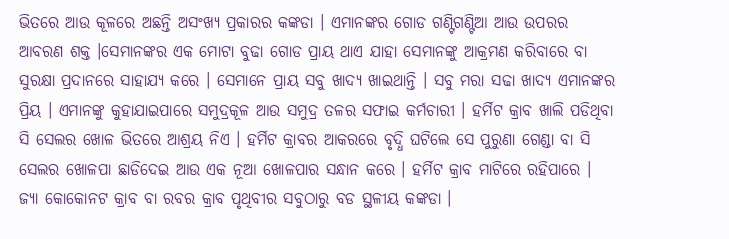ଭିତରେ ଆଉ କୂଳରେ ଅଛନ୍ତି ଅସଂଖ୍ୟ ପ୍ରକାରର କଙ୍କଡା । ଏମାନଙ୍କର ଗୋଡ ଗଣ୍ଟିଗଣ୍ଟିଆ ଆଉ ଉପରର ଆବରଣ ଶକ୍ତ ।ସେମାନଙ୍କର ଏକ ମୋଟା ବୁଢା ଗୋଡ ପ୍ରାୟ ଥାଏ ଯାହା ସେମାନଙ୍କୁ ଆକ୍ରମଣ କରିବାରେ ବା ସୁରକ୍ଷା ପ୍ରଦାନରେ ସାହାଯ୍ୟ କରେ । ସେମାନେ ପ୍ରାୟ ସବୁ ଖାଦ୍ୟ ଖାଇଥାନ୍ତି । ସବୁ ମରା ସଢା ଖାଦ୍ୟ ଏମାନଙ୍କର ପ୍ରିୟ । ଏମାନଙ୍କୁ କୁହାଯାଇପାରେ ସମୁଦ୍ରକୂଳ ଆଉ ସମୁଦ୍ର ତଳର ସଫାଇ କର୍ମଚାରୀ । ହର୍ମିଟ କ୍ରାବ ଖାଲି ପଡିଥିବା ସି ସେଲର ଖୋଳ ଭିତରେ ଆଶ୍ରୟ ନିଏ । ହର୍ମିଟ କ୍ରାବର ଆକରରେ ବୃଦ୍ଧି ଘଟିଲେ ସେ ପୁରୁଣା ଗେଣ୍ଡା ବା ସି ସେଲର ଖୋଳପା ଛାଡିଦେଇ ଆଉ ଏକ ନୂଆ ଖୋଳପାର ସନ୍ଧାନ କରେ । ହର୍ମିଟ କ୍ରାବ ମାଟିରେ ରହିପାରେ । ଜ୍ୟା କୋକୋନଟ କ୍ରାବ ବା ରବର କ୍ରାବ ପୃଥିବୀର ସବୁଠାରୁ ବଡ ସ୍ଥଳୀୟ କଙ୍କଡା ।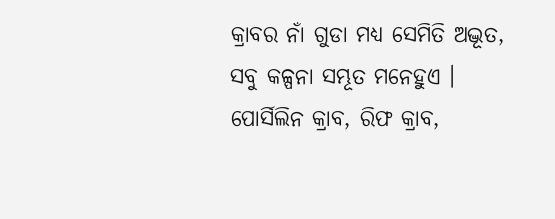କ୍ରାବର ନାଁ ଗୁଡା ମଧ୍ୟ ସେମିତି ଅଦ୍ଭୂତ, ସବୁ କଳ୍ପନା ସମ୍ଭୂତ ମନେହୁଏ । ପୋର୍ସିଲିନ କ୍ରାବ, ରିଫ କ୍ରାବ,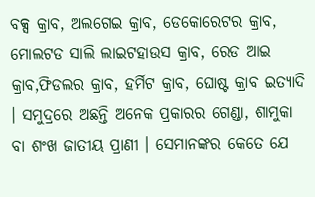ବକ୍ସ କ୍ରାବ, ଅଲଗେଇ କ୍ରାବ, ଡେକୋରେଟର କ୍ରାବ, ମୋଲଟଡ ସାଲି ଲାଇଟହାଉସ କ୍ରାବ, ରେଡ ଆଇ କ୍ରାବ,ଫିଡଲର କ୍ରାବ, ହର୍ମିଟ କ୍ରାବ, ଘୋଷ୍ଟ କ୍ରାବ ଇତ୍ୟାଦି । ସମୁଦ୍ରରେ ଅଛନ୍ତି ଅନେକ ପ୍ରକାରର ଗେଣ୍ଡା, ଶାମୁକା ବା ଶଂଖ ଜାତୀୟ ପ୍ରାଣୀ । ସେମାନଙ୍କର କେତେ ଯେ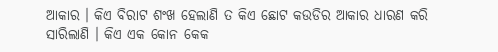ଆକାର । କିଏ ବିରାଟ ଶଂଖ ହେଲାଣି ତ କିଏ ଛୋଟ କଉଡିର ଆକାର ଧାରଣ କରି ସାରିଲାଣି । କିଏ ଏକ କୋନ କେକ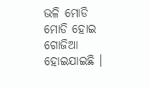ଭଳି ମୋଡି ମୋଡି ହୋଇ ଗୋଜିଆ ହୋଇଯାଇଛି ।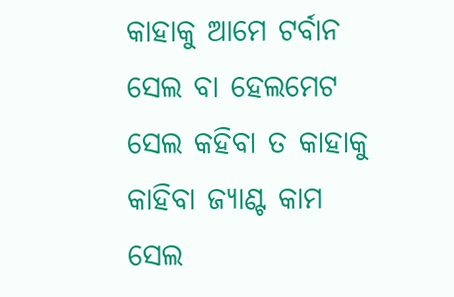କାହାକୁ ଆମେ ଟର୍ବାନ ସେଲ ବା ହେଲମେଟ ସେଲ କହିବା ତ କାହାକୁ କାହିବା ଜ୍ୟାଣ୍ଟ କାମ ସେଲ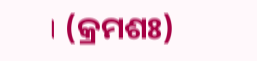। (କ୍ରମଶଃ)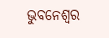ଭୁବନେଶ୍ୱର